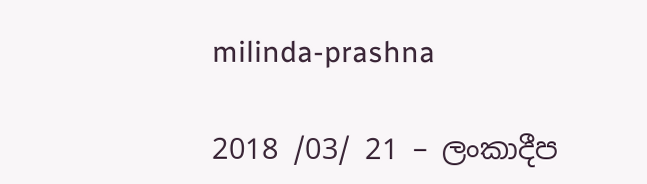milinda-prashna

2018 /03/ 21 – ලංකාදීප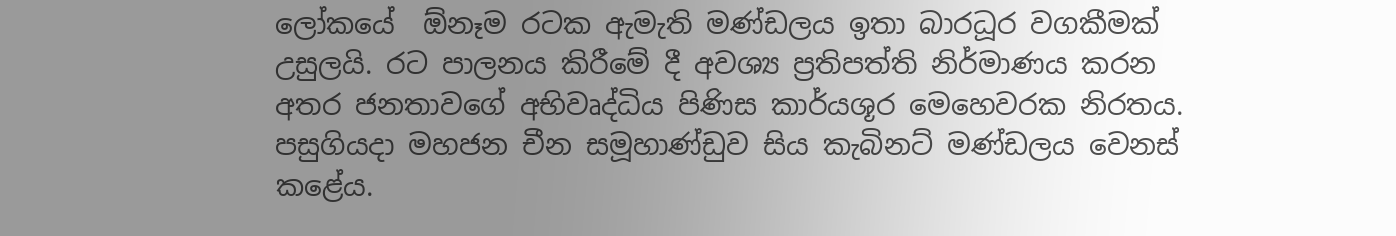ලෝකයේ  ඕනෑම රටක ඇමැති මණ්ඩලය ඉතා බාරධූර වගකීමක් උසුලයි. රට පාලනය කිරීමේ දී අවශ්‍ය ප්‍රතිපත්ති නිර්මාණය කරන අතර ජනතාවගේ අභිවෘද්ධිය පිණිස කාර්යශූර මෙහෙවරක නිරතය. පසුගියදා මහජන චීන සමූහාණ්ඩුව සිය කැබිනට් මණ්ඩලය වෙනස් කළේය.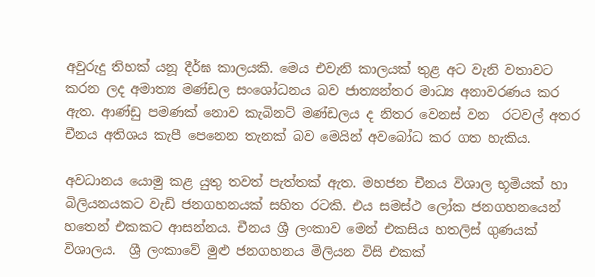අවුරුදු තිහක් යනූ දීර්ඝ කාලයකි. මෙය එවැනි කාලයක් තුළ අට වැනි වතාවට කරන ලද අමාත්‍ය මණ්ඩල සංශෝධනය බව ජාත්‍යන්තර මාධ්‍ය අනාවරණය කර ඇත. ආණ්ඩු පමණක් නොව කැබිනට් මණ්ඩලය ද නිතර වෙනස් වන  රටවල් අතර චීනය අතිශය කැපී පෙනෙන තැනක් බව මෙයින් අවබෝධ කර ගත හැකිය.

අවධානය යොමු කළ යුතු තවත් පැත්තක් ඇත. මහජන චීනය විශාල භූමියක් හා බිලියනයකට වැඩි ජනගහනයක් සහිත රටකි. එය සමස්ථ ලෝක ජනගහනයෙන් හතෙන් එකකට ආසන්නය. චීනය ශ්‍රී ලංකාව මෙන් එකසිය හතලිස් ගුණයක්  විශාලය.  ශ්‍රී ලංකාවේ මුළු ජනගහනය මිලියන විසි එකක්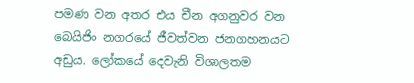පමණ වන අතර එය චීන අගනුවර වන බෙයිජිං නගරයේ ජීවත්වන ජනගහනයට අඩුය. ලෝකයේ දෙවැනි විශාලතම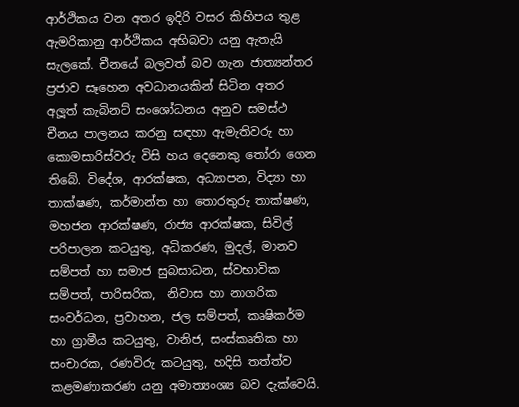ආර්ථිකය වන අතර ඉදිරි වසර කිහිපය තුළ ඇමරිකානු ආර්ථිකය අභිබවා යනු ඇතැයි සැලකේ. චීනයේ බලවත් බව ගැන ජාත්‍යන්තර ප්‍රජාව සෑහෙන අවධානයකින් සිටින අතර අලූත් කැබිනට් සංශෝධනය අනුව සමස්ථ චීනය පාලනය කරනු සඳහා ඇමැතිවරු හා කොමසාරිස්වරු විසි හය දෙනෙකු තෝරා ගෙන තිබේ. විදේශ, ආරක්ෂක, අධ්‍යාපන, විද්‍යා හා තාක්ෂණ, කර්මාන්ත හා තොරතුරු තාක්ෂණ, මහජන ආරක්ෂණ, රාජ්‍ය ආරක්ෂක, සිවිල් පරිපාලන කටයුතු, අධිකරණ, මුදල්, මානව සම්පත් හා සමාජ සුබසාධන, ස්වභාවික සම්පත්, පාරිසරික,  නිවාස හා නාගරික සංවර්ධන, ප්‍රවාහන, ජල සම්පත්, කෘෂිකර්ම හා ග්‍රාමීය කටයුතු, වානිජ, සංස්කෘතික හා සංචාරක, රණවිරු කටයුතු, හදිසි තත්ත්ව කළමණාකරණ යනු අමාත්‍යංශ්‍ය බව දැක්වෙයි.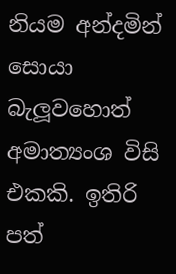නියම අන්දමින් සොයා බැලූවහොත් අමාත්‍යංශ විසි එකකි. ඉතිරි පත්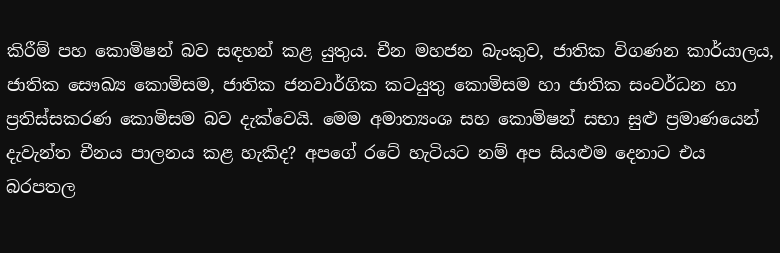කිරීම් පහ කොමිෂන් බව සඳහන් කළ යුතුය. චීන මහජන බැංකුව, ජාතික විගණන කාර්යාලය, ජාතික සෞඛ්‍ය කොමිසම, ජාතික ජනවාර්ගික කටයුතු කොමිසම හා ජාතික සංවර්ධන හා ප්‍රතිස්සකරණ කොමිසම බව දැක්වෙයි. මෙම අමාත්‍යංශ සහ කොමිෂන් සභා සුළු ප්‍රමාණයෙන් දැවැන්ත චීනය පාලනය කළ හැකිද? අපගේ රටේ හැටියට නම් අප සියළුම දෙනාට එය බරපතල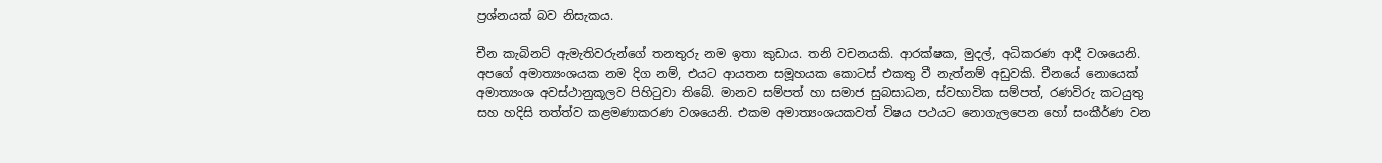ප්‍රශ්නයක් බව නිසැකය.

චීන කැබිනට් ඇමැතිවරුන්ගේ තනතුරු නම ඉතා කුඩාය. තනි වචනයකි. ආරක්ෂක, මුදල්, අධිකරණ ආදී වශයෙනි. අපගේ අමාත්‍යංශයක නම දිග නම්, එයට ආයතන සමූහයක කොටස් එකතු වී නැත්නම් අඩුවකි. චීනයේ නොයෙක් අමාත්‍යංශ අවස්ථානුකූලව පිහිටුවා තිබේ. මානව සම්පත් හා සමාජ සුබසාධන, ස්වභාවික සම්පත්, රණවිරු කටයුතු සහ හදිසි තත්ත්ව කළමණාකරණ වශයෙනි. එකම අමාත්‍යංශයකවත් විෂය පථයට නොගැලපෙන හෝ සංකීර්ණ වන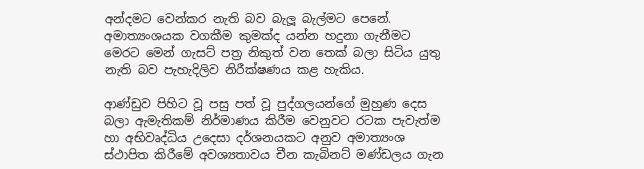අන්දමට වෙන්කර නැති බව බැලූ බැල්මට පෙනේ. අමාත්‍යංශයක වගකීම කුමක්ද යන්න හදුනා ගැනීමට මෙරට මෙන් ගැසට් පත්‍ර නිකුත් වන තෙක් බලා සිටිය යුතු නැති බව පැහැදිලිව නිරීක්ෂණය කළ හැකිය.

ආණ්ඩුව පිහිට වූ පසු පත් වූ පුද්ගලයන්ගේ මුහුණ දෙස බලා ඇමැතිකම් නිර්මාණය කිරීම වෙනුවට රටක පැවැත්ම හා අභිවෘද්ධිය උදෙසා දර්ශනයකට අනුව අමාත්‍යංශ ස්ථාපිත කිරීමේ අවශ්‍යතාවය චීන කැබිනට් මණ්ඩලය ගැන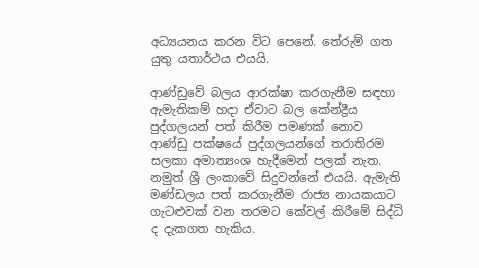අධ්‍යයනය කරන විට පෙනේ. තේරුම් ගත යුතු යතාර්ථය එයයි.

ආණ්ඩුවේ බලය ආරක්ෂා කරගැනීම සඳහා ඇමැතිකම් හදා ඒවාට බල කේන්ද්‍රීය පුද්ගලයන් පත් කිරීම පමණක් නොව ආණ්ඩු පක්ෂයේ පුද්ගලයන්ගේ තරාතිරම සලකා අමාත්‍යංශ හැදීමෙන් පලක් නැත. නමුත් ශ්‍රී ලංකාවේ සිදුවන්නේ එයයි. ඇමැති මණ්ඩලය පත් කරගැනීම රාජ්‍ය නායකයාට ගැටළුවක් වන තරමට කේවල් කිරීමේ සිද්ධි ද දැකගත හැකිය.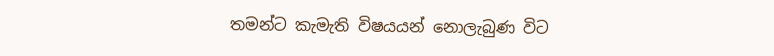තමන්ට කැමැති විෂයයන් නොලැබුණ විට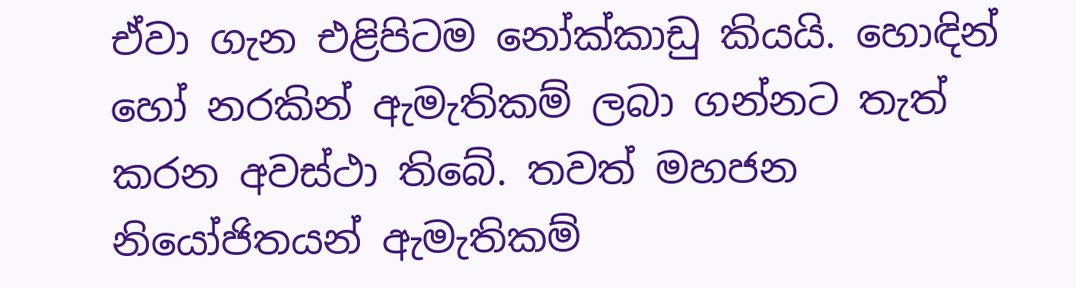ඒවා ගැන එළිපිටම නෝක්කාඩු කියයි. හොඳින් හෝ නරකින් ඇමැතිකම් ලබා ගන්නට තැත් කරන අවස්ථා තිබේ. තවත් මහජන නියෝජිතයන් ඇමැතිකම්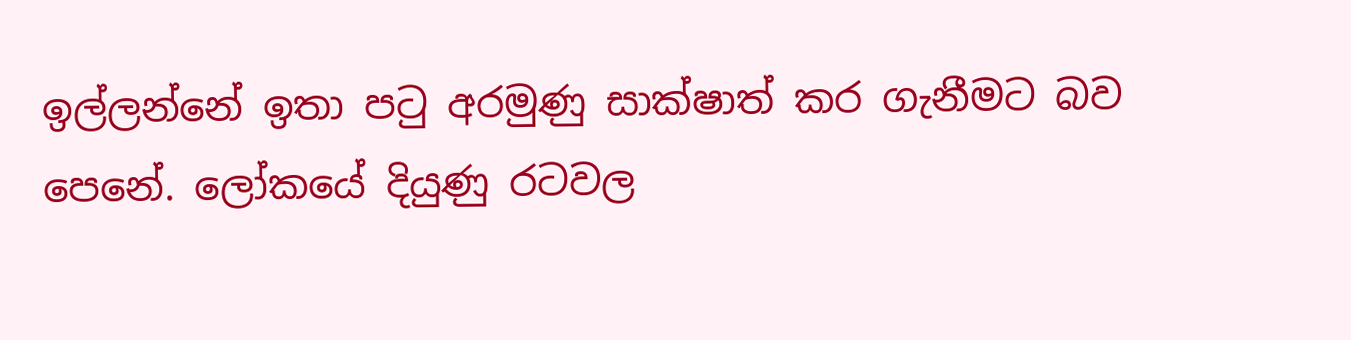ඉල්ලන්නේ ඉතා පටු අරමුණු සාක්ෂාත් කර ගැනීමට බව පෙනේ. ලෝකයේ දියුණු රටවල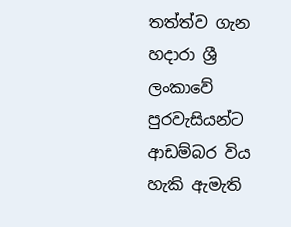තත්ත්ව ගැන හදාරා ශ්‍රී ලංකාවේ පුරවැසියන්ට ආඩම්බර විය හැකි ඇමැති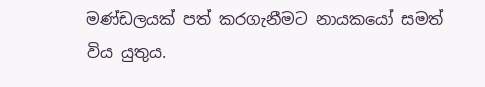මණ්ඩලයක් පත් කරගැනීමට නායකයෝ සමත් විය යුතුය.